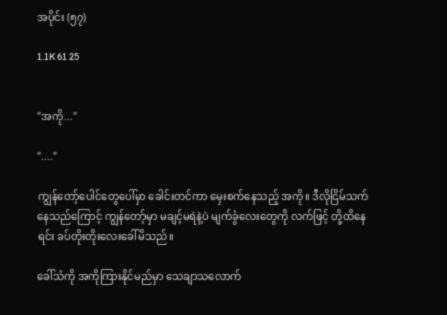အပိုင်း (၅၇)

1.1K 61 25


"အကို..."

"...."

ကျွန်တော့်ပေါင်တွေပေါ်မှာ ခေါင်းတင်ကာ မှေးစက်နေသည့် အကို။ ဒီလိုငြိမ်သက်နေသည်ကြောင့် ကျွန်တော့်မှာ မချင့်မရဲနဲ့ပဲ မျက်ခွံလေးတွေကို လက်ဖြင့် တို့ထိနေရင်း ခပ်တိုးတိုးလေးခေါ်မိသည်။

ခေါ်သံကို အကိုကြားနိုင်မည်မှာ သေချာသလောက်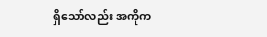ရှိသော်လည်း အကိုက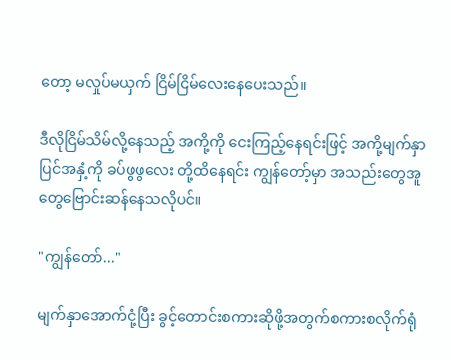တော့ မလှုပ်မယှက် ငြိမ်ငြိမ်လေးနေပေးသည်။

ဒီလိုငြိမ်သိမ်လို့နေသည့် အကို့ကို ငေးကြည့်နေရင်းဖြင့် အကို့မျက်နှာပြင်အနှံ့ကို ခပ်ဖွဖွလေး တို့ထိနေရင်း ကျွန်တော့်မှာ အသည်းတွေအူတွေဗြောင်းဆန်နေသလိုပင်။

"ကျွန်တော်..."

မျက်နှာအောက်ငုံ့ပြီး ခွင့်တောင်းစကားဆိုဖို့အတွက်စကားစလိုက်ရုံ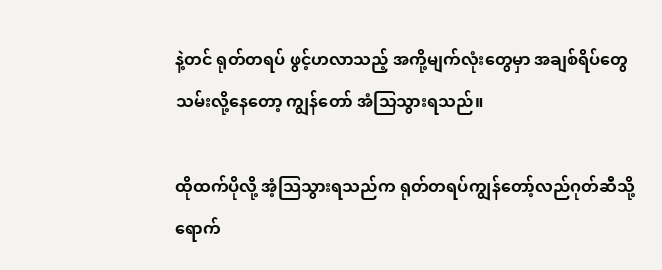နဲ့တင် ရုတ်တရပ် ဖွင့်ဟလာသည့် အကို့မျက်လုံးတွေမှာ အချစ်ရိပ်တွေသမ်းလို့နေတော့ ကျွန်တော် အံသြသွားရသည်။

ထိုထက်ပိုလို့ အံ့သြသွားရသည်က ရုတ်တရပ်ကျွန်တော့်လည်ဂုတ်ဆီသို့ ရောက်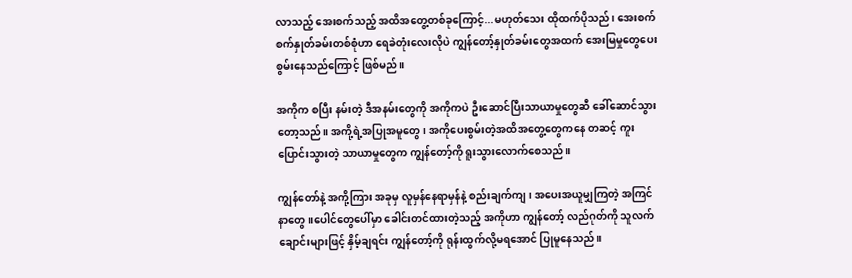လာသည့် အေးစက်သည့် အထိအတွေ့တစ်ခုကြောင့်...မဟုတ်သေး ထိုထက်ပိုသည်၊ အေးစက်စက်နှုတ်ခမ်းတစ်စုံဟာ ရေခဲတုံးလေးလိုပဲ ကျွန်တော့်နှုတ်ခမ်းတွေအထက် အေးမြမှုတွေပေးစွမ်းနေသည်ကြောင့် ဖြစ်မည်။

အကိုက စပြီး နမ်းတဲ့ ဒီအနမ်းတွေကို အကိုကပဲ ဦးဆောင်ပြီးသာယာမှုတွေဆီ ခေါ်ဆောင်သွားတော့သည်။ အကို့ရဲ့အပြုအမူတွေ၊ အကိုပေးစွမ်းတဲ့အထိအတွေ့တွေကနေ တဆင့် ကူးပြောင်းသွားတဲ့ သာယာမှုတွေက ကျွန်တော့်ကို ရူးသွားလောက်စေသည်။

ကျွန်တော်နဲ့ အကို့ကြား အခုမှ လူမှန်နေရာမှန်နဲ့ စည်းချက်ကျ၊ အပေးအယူမျှကြတဲ့ အကြင်နာတွေ။ပေါင်တွေပေါ်မှာ ခေါင်းတင်ထားတဲ့သည့် အကိုဟာ ကျွန်တော့် လည်ဂုတ်ကို သူလက်ချောင်းများဖြင့် နှိမ့်ချရင်း ကျွန်တော့်ကို ရုန်းထွက်လို့မရအောင် ပြုမူနေသည်။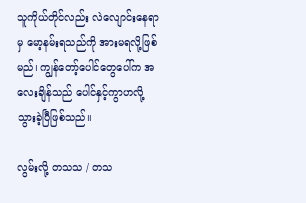သူကိုယ်တိုင်လည်း လဲလျောင်းနေရာမှ မော့နမ်းရသည်ကို အားမရလို့ဖြစ်မည်၊ ကျွန်တော့်ပေါင်တွေပေါ်က အလေးချိန်သည် ပေါင်နှင့်ကွာဟလို့ သွားခဲ့ပြီဖြစ်သည်။

လွမ်းလို့ တသသ / တသ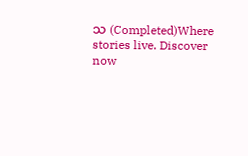သ (Completed)Where stories live. Discover now